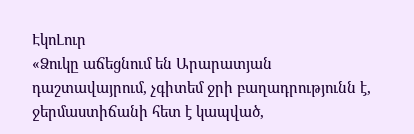ԷկոԼուր
«Ձուկը աճեցնում են Արարատյան դաշտավայրում, չգիտեմ ջրի բաղադրությունն է, ջերմաստիճանի հետ է կապված,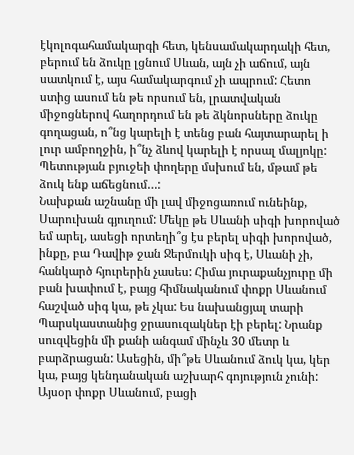էկոլոգահամակարգի հետ, կենսամակարդակի հետ, բերում են ձուկը լցնում Սևան, այն չի աճում, այն սատկում է, այս համակարգում չի ապրում: Հետո ստից ասում են թե որսում են, լրատվական միջոցներով հաղորդում են թե ձկնորսները ձուկը գողացան, ո՞նց կարելի է տենց բան հայտարարել ի լուր ամբողջին, ի՞նչ ձևով կարելի է որսալ մալյոկը: Պետության բյուջեի փողերը մսխում են, մթամ թե ձուկ ենք աճեցնում…:
Նախքան աշնանը մի լավ միջոցառում ունեինք, Սարուխան գյուղում: Մեկը թե Սևանի սիգի խորոված եմ արել, ասեցի որտեղի՞ց էս բերել սիգի խորոված, ինքը, բա Դավիթ ջան Ջերմուկի սիգ է, Սևանի չի, հանկարծ հյուրերին չասես: Հիմա յուրաքանչյուրը մի բան խափում է, բայց հիմնականում փոքր Սևանում հաշված սիգ կա, թե չկա: Ես նախանցյալ տարի Պարսկաստանից ջրասուզակներ էի բերել: Նրանք սուզվեցին մի քանի անգամ մինչև 30 մետր և բարձրացան: Ասեցին, մի՞թե Սևանում ձուկ կա, կեր կա, բայց կենդանական աշխարհ գոյություն չունի: Այսօր փոքր Սևանում, բացի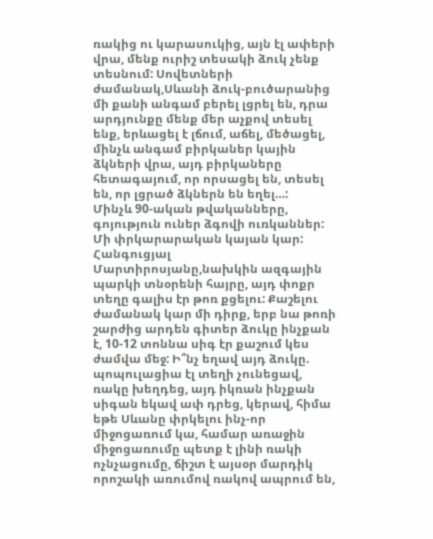ռակից ու կարասուկից, այն էլ ափերի վրա, մենք ուրիշ տեսակի ձուկ չենք տեսնում: Սովետների ժամանակ,Սևանի ձուկ-բուծարանից մի քանի անգամ բերել լցրել են, դրա արդյունքը մենք մեր աչքով տեսել ենք, երևացել է լճում, աճել, մեծացել, մինչև անգամ բիրկաներ կային ձկների վրա, այդ բիրկաները հետագայում, որ որսացել են, տեսել են, որ լցրած ձկներն են եղել…:
Մինչև 90-ական թվականները, գոյություն ուներ ձգովի ուռկաններ: Մի փրկարարական կայան կար: Հանգուցյալ Մարտիրոսյանը,նախկին ազգային պարկի տնօրենի հայրը, այդ փոքր տեղը գալիս էր թոռ քցելու: Քաշելու ժամանակ կար մի դիրք, երբ նա թոռի շարժից արդեն գիտեր ձուկը ինչքան է, 10-12 տոննա սիգ էր քաշում կես ժամվա մեջ: Ի՞նչ եղավ այդ ձուկը. պոպուլացիա էլ տեղի չունեցավ, ռակը խեղդեց, այդ իկռան ինչքան սիգան եկավ ափ դրեց, կերավ, հիմա եթե Սևանը փրկելու ինչ-որ միջոցառում կա, համար առաջին միջոցառումը պետք է լինի ռակի ոչնչացումը, ճիշտ է այսօր մարդիկ որոշակի առումով ռակով ապրում են,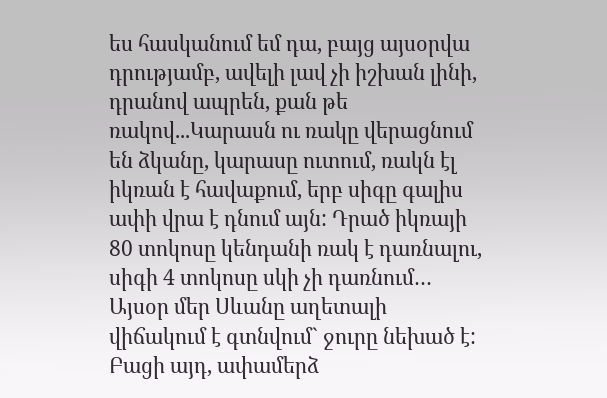ես հասկանում եմ դա, բայց այսօրվա դրությամբ, ավելի լավ չի իշխան լինի, դրանով ապրեն, քան թե ռակով...Կարասն ու ռակը վերացնում են ձկանը, կարասը ուտում, ռակն էլ իկռան է հավաքում, երբ սիգը գալիս ափի վրա է դնում այն: Դրած իկռայի 80 տոկոսը կենդանի ռակ է դառնալու, սիգի 4 տոկոսը սկի չի դառնում…
Այսօր մեր Սևանը աղետալի վիճակում է գտնվում` ջուրը նեխած է: Բացի այդ, ափամերձ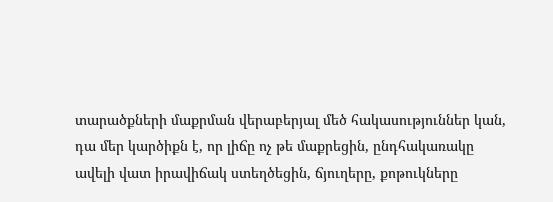տարածքների մաքրման վերաբերյալ մեծ հակասություններ կան, դա մեր կարծիքն է, որ լիճը ոչ թե մաքրեցին, ընդհակառակը ավելի վատ իրավիճակ ստեղծեցին, ճյուղերը, քոթուկները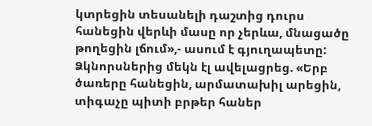կտրեցին տեսանելի դաշտից դուրս հանեցին վերևի մասը որ չերևա, մնացածը թողեցին լճում»,- ասում է գյուղապետը: Ձկնորսներից մեկն էլ ավելացրեց. «Երբ ծառերը հանեցին, արմատախիլ արեցին, տիգաչը պիտի բրթեր հաներ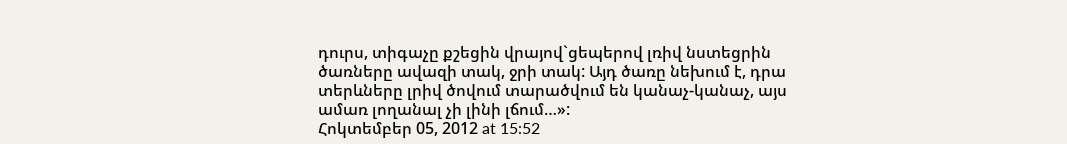դուրս, տիգաչը քշեցին վրայով`ցեպերով լռիվ նստեցրին ծառները ավազի տակ, ջրի տակ: Այդ ծառը նեխում է, դրա տերևները լրիվ ծովում տարածվում են կանաչ-կանաչ, այս ամառ լողանալ չի լինի լճում…»:
Հոկտեմբեր 05, 2012 at 15:52